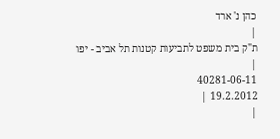כהן נ' ארד
|
ת"ק בית משפט לתביעות קטנות תל אביב - יפו |
40281-06-11
19.2.2012 |
|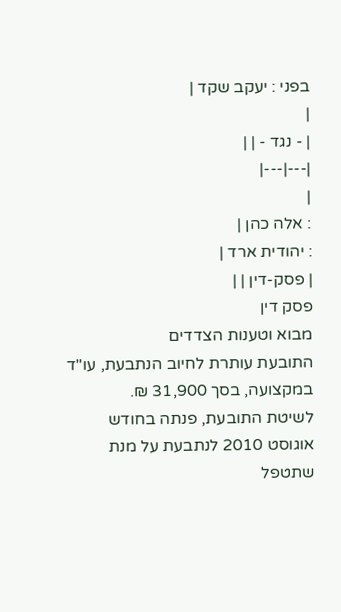בפני : יעקב שקד |
|
| - נגד - | |
|---|---|
|
: אלה כהן |
: יהודית ארד |
| פסק-דין | |
פסק דין
מבוא וטענות הצדדים
התובעת עותרת לחיוב הנתבעת, עו"ד במקצועה, בסך 31,900 ₪.
לשיטת התובעת, פנתה בחודש אוגוסט 2010 לנתבעת על מנת שתטפל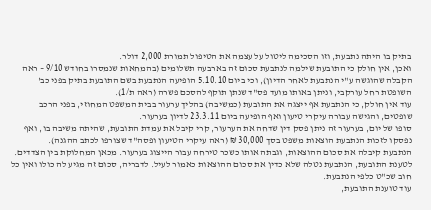בתיק בו היתה נתבעת, וזו הסכימה ליטול על עצמה את הטיפול תמורת 2,000 דולר.
ואכן, אין חולק כי התובעת שילמה לנתבעת סכום זה בארבעה תשלומים (בהמחאות שנמסרו בחודש 9/10 – ראה הקבלה שהוגשה ע"י הנתבעת לאחר הדיון), וכי ביום 5.10.10 הופיעה הנתבעת בשם התובעת בתיק בפני כב' השופטת רחל עורקבי, וניתן באותו מועד פס"ד שנתן תוקף להסכם פשרה (ראה ת/1).
עוד אין חולק, כי הנתבעת אף ייצגה את התובעת (כמשיבה) בהליך ערעור בבית המשפט המחוזי, בפני הרכב שופטים, והגישה עבורה עיקרי טיעון ואף הופיעה ביום 23.3.11 לדיון בערעור.
סופו של יום, בערעור זה ניתן פסק דין שדחה את הערעור, קרי קיבל את עמדת התובעת, שהיתה משיבה בו, ואף נפסקו לזכות הנתבעת הוצאות משפט בסך 30,000 ₪ (ראה עיקרי הטיעון ופסה"ד שצורפו לכתב ההגנה).
הנתבעת קיבלה את סכום ההוצאות, וגבתה אותו כשכר טירחה עבור הייצוג בערעור. מכאן המחלוקת בין הצדדים.
לטענת התובעת, הנתבעת נטלה שלא כדין את סכום ההוצאות כאמור לעיל. לדבריה, סכום זה מגיע לה כולו ואין כל חוב שכ"ט כלפי הנתבעת.
עוד טוענת התובעת,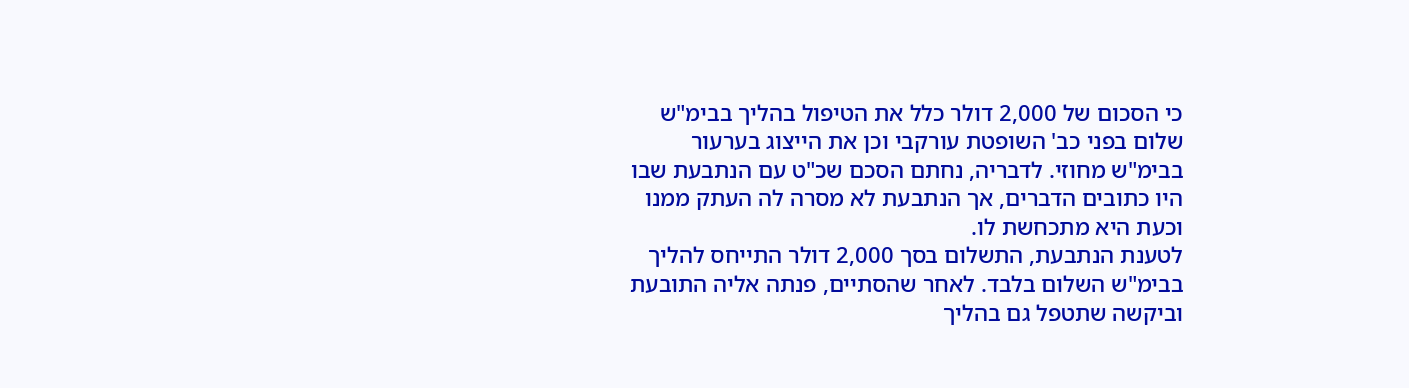כי הסכום של 2,000 דולר כלל את הטיפול בהליך בבימ"ש שלום בפני כב' השופטת עורקבי וכן את הייצוג בערעור בבימ"ש מחוזי. לדבריה, נחתם הסכם שכ"ט עם הנתבעת שבו היו כתובים הדברים, אך הנתבעת לא מסרה לה העתק ממנו וכעת היא מתכחשת לו.
לטענת הנתבעת, התשלום בסך 2,000 דולר התייחס להליך בבימ"ש השלום בלבד. לאחר שהסתיים, פנתה אליה התובעת וביקשה שתטפל גם בהליך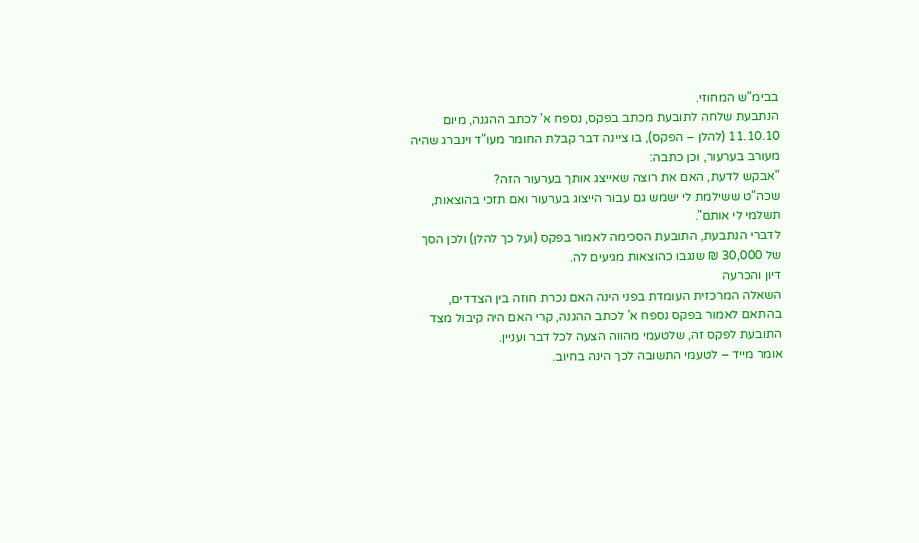בבימ"ש המחוזי.
הנתבעת שלחה לתובעת מכתב בפקס, נספח א' לכתב ההגנה, מיום 11.10.10 (להלן – הפקס), בו ציינה דבר קבלת החומר מעו"ד וינברג שהיה מעורב בערעור, וכן כתבה:
"אבקש לדעת, האם את רוצה שאייצג אותך בערעור הזה?
שכה"ט ששילמת לי ישמש גם עבור הייצוג בערעור ואם תזכי בהוצאות, תשלמי לי אותם".
לדברי הנתבעת, התובעת הסכימה לאמור בפקס (ועל כך להלן) ולכן הסך של 30,000 ₪ שנגבו כהוצאות מגיעים לה.
דיון והכרעה
השאלה המרכזית העומדת בפני הינה האם נכרת חוזה בין הצדדים, בהתאם לאמור בפקס נספח א' לכתב ההגנה, קרי האם היה קיבול מצד התובעת לפקס זה, שלטעמי מהווה הצעה לכל דבר ועניין.
אומר מייד – לטעמי התשובה לכך הינה בחיוב.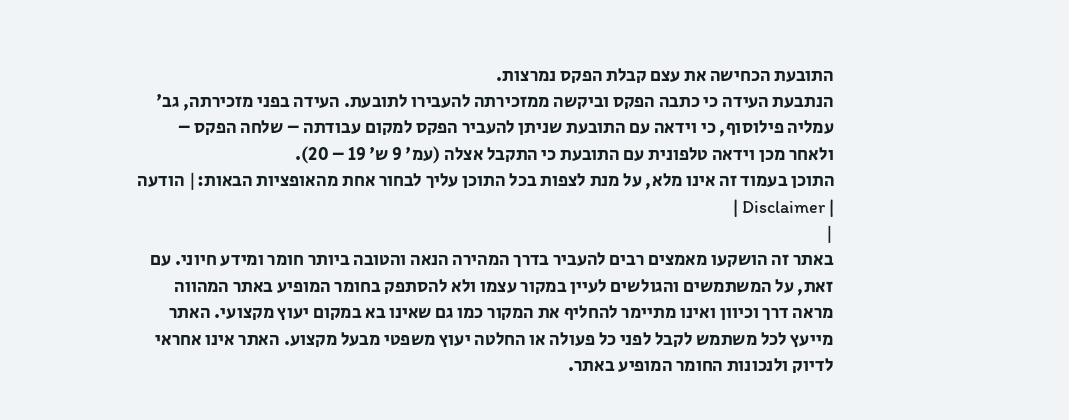התובעת הכחישה את עצם קבלת הפקס נמרצות.
הנתבעת העידה כי כתבה הפקס וביקשה ממזכירתה להעבירו לתובעת. העידה בפני מזכירתה, גב' עמליה פילוסוף, כי וידאה עם התובעת שניתן להעביר הפקס למקום עבודתה – שלחה הפקס – ולאחר מכן וידאה טלפונית עם התובעת כי התקבל אצלה (עמ' 9 ש' 19 – 20).
התוכן בעמוד זה אינו מלא, על מנת לצפות בכל התוכן עליך לבחור אחת מהאופציות הבאות:| הודעה | Disclaimer |
|
באתר זה הושקעו מאמצים רבים להעביר בדרך המהירה הנאה והטובה ביותר חומר ומידע חיוני. עם זאת, על המשתמשים והגולשים לעיין במקור עצמו ולא להסתפק בחומר המופיע באתר המהווה מראה דרך וכיוון ואינו מתיימר להחליף את המקור כמו גם שאינו בא במקום יעוץ מקצועי. האתר מייעץ לכל משתמש לקבל לפני כל פעולה או החלטה יעוץ משפטי מבעל מקצוע. האתר אינו אחראי לדיוק ולנכונות החומר המופיע באתר.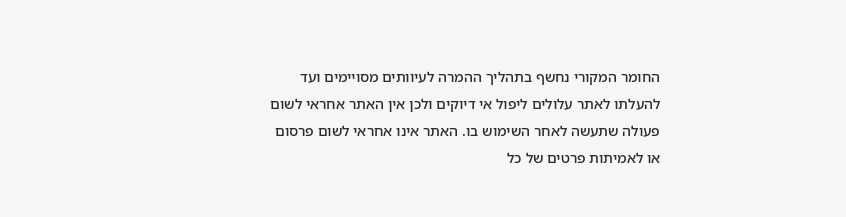החומר המקורי נחשף בתהליך ההמרה לעיוותים מסויימים ועד להעלתו לאתר עלולים ליפול אי דיוקים ולכן אין האתר אחראי לשום פעולה שתעשה לאחר השימוש בו. האתר אינו אחראי לשום פרסום או לאמיתות פרטים של כל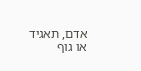אדם, תאגיד או גוף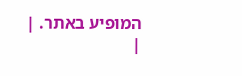המופיע באתר. |
|